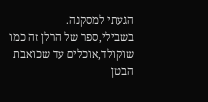הגעתי למסקנה.
בשבילי,ספר של הרלן זה כמו שוקולד,אוכלים עד שכואבת הבטן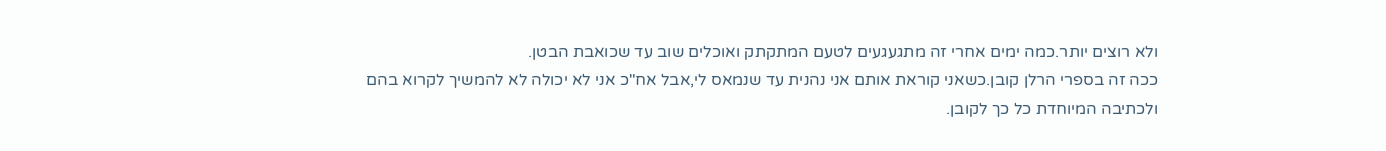ולא רוצים יותר.כמה ימים אחרי זה מתגעגעים לטעם המתקתק ואוכלים שוב עד שכואבת הבטן.
ככה זה בספרי הרלן קובן.כשאני קוראת אותם אני נהנית עד שנמאס לי,אבל אח"כ אני לא יכולה לא להמשיך לקרוא בהם ולכתיבה המיוחדת כל כך לקובן.